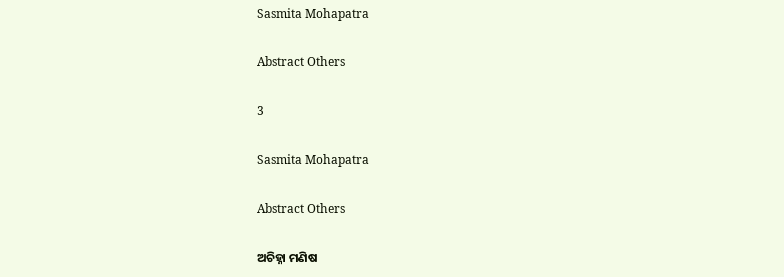Sasmita Mohapatra

Abstract Others

3

Sasmita Mohapatra

Abstract Others

ଅଚିହ୍ନା ମଣିଷ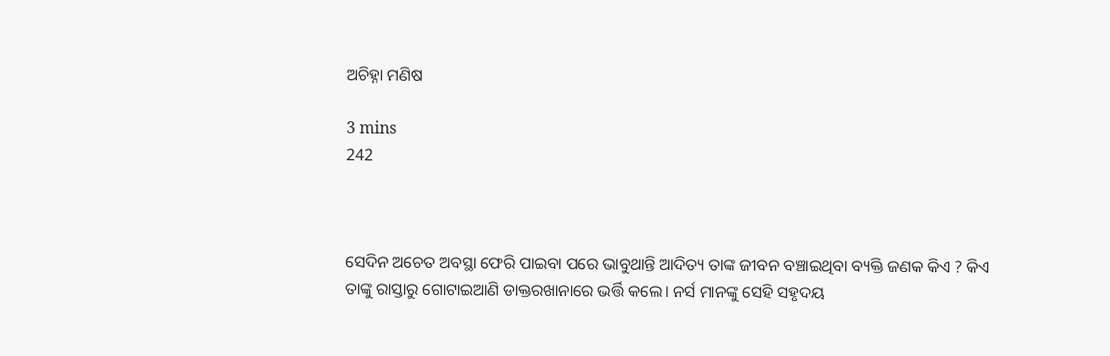ଅଚିହ୍ନା ମଣିଷ

3 mins
242



ସେଦିନ ଅଚେତ ଅବସ୍ଥା ଫେରି ପାଇବା ପରେ ଭାବୁଥାନ୍ତି ଆଦିତ୍ୟ ତାଙ୍କ ଜୀବନ ବଞ୍ଚାଇଥିବା ବ୍ୟକ୍ତି ଜଣକ କିଏ ? କିଏ ତାଙ୍କୁ ରାସ୍ତାରୁ ଗୋଟାଇଆଣି ଡାକ୍ତରଖାନାରେ ଭର୍ତ୍ତି କଲେ। ନର୍ସ ମାନଙ୍କୁ ସେହି ସହୃଦୟ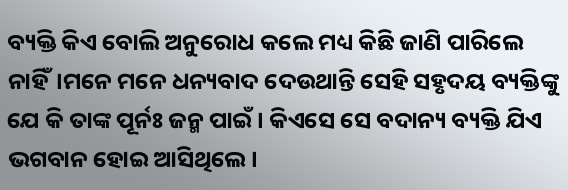ବ୍ୟକ୍ତି କିଏ ବୋଲି ଅନୁରୋଧ କଲେ ମଧ୍ୟ କିଛି ଜାଣି ପାରିଲେ ନାହିଁ।ମନେ ମନେ ଧନ୍ୟବାଦ ଦେଉଥାନ୍ତି ସେହି ସହୃଦୟ ବ୍ୟକ୍ତିଙ୍କୁ ଯେ କି ତାଙ୍କ ପୂର୍ନଃ ଜନ୍ମ ପାଇଁ । କିଏସେ ସେ ବଦାନ୍ୟ ବ୍ୟକ୍ତି ଯିଏ ଭଗବାନ ହୋଇ ଆସିଥିଲେ।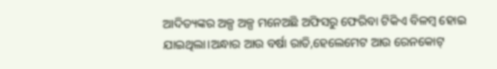ଆଦିତ୍ୟଙ୍କର ଅଳ୍ପ ଅଳ୍ପ ମନେଅଛି ଅଫିସରୁ ଫେରିବା ଟିକିଏ ବିଳମ୍ବ ହୋଇ ଯାଇଥିଲା।ଅନ୍ଧାର ଆଉ ବର୍ଷା ରାତି,ହେଲେମେଟ ଆଉ ରେନକୋଟ୍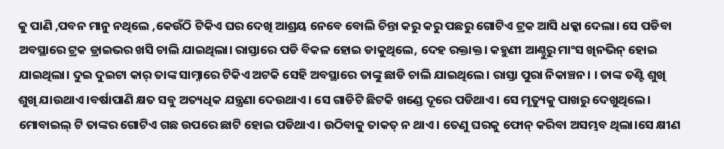କୁ ପାଣି ,ପବନ ମାନୁ ନଥିଲେ ,କେଉଁଠି ଟିକିଏ ଘର ଦେଖି ଆଶ୍ରୟ ନେବେ ବୋଲି ଚିନ୍ତା କରୁ କରୁ ପଛରୁ ଗୋଟିଏ ଟ୍ରକ ଆସି ଧକ୍କା ଦେଲା। ସେ ପଡିବା ଅବସ୍ଥାରେ ଟ୍ରକ ଡ୍ରାଇଭର ଖସି ଚାଲି ଯାଇଥିଲା। ରାସ୍ତାରେ ପଡି ବିକଳ ହୋଇ ଡାକୁଥିଲେ, ଦେହ ରକ୍ତାକ୍ତ। କହୁଣୀ ଆଣ୍ଠୁରୁ ମାଂସ ଖିନଭିନ୍ ହୋଇ ଯାଇଥିଲା। ଦୁଇ ଦୁଇଟା କାର୍ ତାଙ୍କ ସାମ୍ନାରେ ଟିକିଏ ଅଟକି ସେହି ଅବସ୍ଥାରେ ତାଙ୍କୁ ଛାଡି ଚାଲି ଯାଇଥିଲେ। ରାସ୍ତା ପୁରା ନିକାଞ୍ଚନ। । ତାଙ୍କ ତଣ୍ଟି ଶୁଖି ଶୁଖି ଯାଉଥାଏ ।ବର୍ଷାପାଣି କ୍ଷତ ସବୁ ଅତ୍ୟଧିକ ଯନ୍ତ୍ରଣା ଦେଉଥାଏ। ସେ ଗାଡିଟି ଛିଟକି ଖଣ୍ଡେ ଦୂରେ ପଡିଥାଏ। ସେ ମୃତ୍ୟୁକୁ ପାଖରୁ ଦେଖୁଥିଲେ। ମୋବାଇଲ୍ ଟି ତାଙ୍କର ଗୋଟିଏ ଗଛ ଉପରେ ଛାଟି ହୋଇ ପଡିଥାଏ। ଉଠିବାକୁ ତାକତ୍ ନ ଥାଏ। ତେଣୁ ଘରକୁ ଫୋନ୍ କରିବା ଅସମ୍ଭବ ଥିଲା।ସେ କ୍ଷୀଣ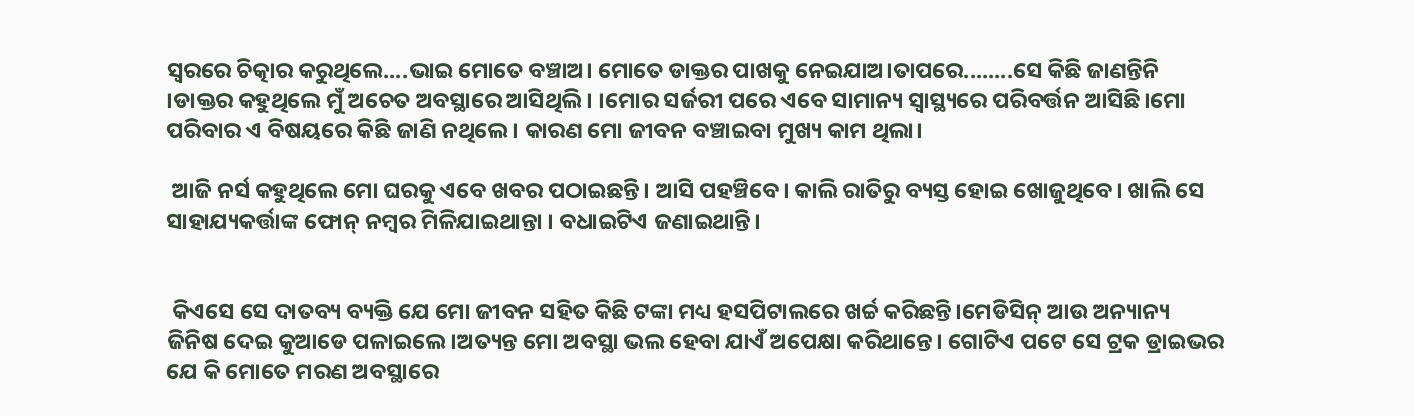ସ୍ବରରେ ଚିତ୍କାର କରୁଥିଲେ....ଭାଇ ମୋତେ ବଞ୍ଚାଅ। ମୋତେ ଡାକ୍ତର ପାଖକୁ ନେଇଯାଅ।ତାପରେ........ସେ କିଛି ଜାଣନ୍ତିନି ।ଡାକ୍ତର କହୁଥିଲେ ମୁଁ ଅଚେତ ଅବସ୍ଥାରେ ଆସିଥିଲି। ।ମୋର ସର୍ଜରୀ ପରେ ଏବେ ସାମାନ୍ୟ ସ୍ବାସ୍ଥ୍ୟରେ ପରିବର୍ତ୍ତନ ଆସିଛି।ମୋ ପରିବାର ଏ ବିଷୟରେ କିଛି ଜାଣି ନଥିଲେ। କାରଣ ମୋ ଜୀବନ ବଞ୍ଚାଇବା ମୁଖ୍ୟ କାମ ଥିଲା।

 ଆଜି ନର୍ସ କହୁଥିଲେ ମୋ ଘରକୁ ଏବେ ଖବର ପଠାଇଛନ୍ତି। ଆସି ପହଞ୍ଚିବେ। କାଲି ରାତିରୁ ବ୍ୟସ୍ତ ହୋଇ ଖୋଜୁଥିବେ। ଖାଲି ସେ ସାହାଯ୍ୟକର୍ତ୍ତାଙ୍କ ଫୋନ୍ ନମ୍ବର ମିଳିଯାଇଥାନ୍ତା । ବଧାଇଟିଏ ଜଣାଇଥାନ୍ତି।


 କିଏସେ ସେ ଦାତବ୍ୟ ବ୍ୟକ୍ତି ଯେ ମୋ ଜୀବନ ସହିତ କିଛି ଟଙ୍କା ମଧ୍ୟ ହସପିଟାଲରେ ଖର୍ଚ୍ଚ କରିଛନ୍ତି।ମେଡିସିନ୍ ଆଉ ଅନ୍ୟାନ୍ୟ ଜିନିଷ ଦେଇ କୁଆଡେ ପଳାଇଲେ।ଅତ୍ୟନ୍ତ ମୋ ଅବସ୍ଥା ଭଲ ହେବା ଯାଏଁ ଅପେକ୍ଷା କରିଥାନ୍ତେ। ଗୋଟିଏ ପଟେ ସେ ଟ୍ରକ ଡ୍ରାଇଭର ଯେ କି ମୋତେ ମରଣ ଅବସ୍ଥାରେ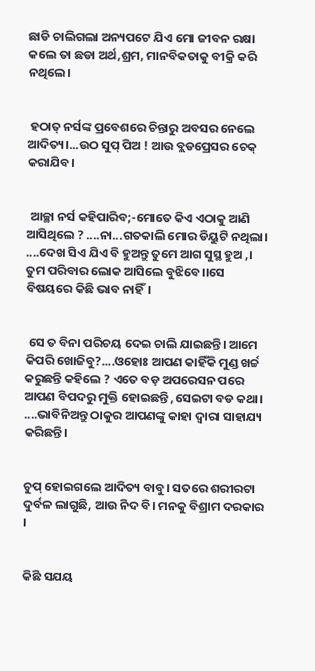ଛାଡି ଚାଲିଗଲା ଅନ୍ୟପଟେ ଯିଏ ମୋ ଜୀବନ ରକ୍ଷା କଲେ ତା ଛଡା ଅର୍ଥ,ଶ୍ରମ, ମାନବିକତାକୁ ବୀକ୍ରି କରି ନଥିଲେ।


 ହଠାତ୍ ନର୍ସଙ୍କ ପ୍ରବେଶରେ ଚିନ୍ତାରୁ ଅବସର ନେଲେ ଆଦିତ୍ୟ।...ଉଠ ସୁପ୍ ପିଅ ! ଆଉ ବ୍ଲଡପ୍ରେସର ଚେକ୍ କରାଯିବ।


 ଆଚ୍ଛା ନର୍ସ କହିପାରିବ;-ମୋତେ କିଏ ଏଠାକୁ ଆଣି ଆସିଥିଲେ ? ....ନା...ଗତକାଲି ମୋର ଡିୟୁଟି ନଥିଲା। ....ଦେଖ ସିଏ ଯିଏ ବି ହୁଅନ୍ତୁ ତୁମେ ଆଗ ସୁସ୍ଥ ହୁଅ ,। ତୁମ ପରିବାର ଲୋକ ଆସିଲେ ବୁଝିବେ।।ସେ ବିଷୟରେ କିଛି ଭାବ ନାହିଁ।


 ସେ ତ ବିନା ପରିଚୟ ଦେଇ ଚାଲି ଯାଇଛନ୍ତି। ଆମେ କିପରି ଖୋଜିବୁ?....ଓହୋଃ ଆପଣ କାହିଁକି ମୁଣ୍ଡ ଖର୍ଚ୍ଚ କରୁଛନ୍ତି କହିଲେ ? ଏତେ ବଡ଼ ଅପରେସନ ପରେ ଆପଣ ବିପଦରୁ ମୁକ୍ତି ହୋଇଛନ୍ତି ,ସେଇଟା ବଡ କଥା। ....ଭାବିନିଅନ୍ତୁ ଠାକୁର ଆପଣଙ୍କୁ କାହା ଦ୍ବାରା ସାହାଯ୍ୟ କରିଛନ୍ତି।


ଚୁପ୍ ହୋଇଗଲେ ଆଦିତ୍ୟ ବାବୁ। ସତରେ ଶରୀରଟା ଦୁର୍ବଳ ଲାଗୁଛି, ଆଉ ନିଦ ବି। ମନକୁ ବିଶ୍ରାମ ଦରକାର ।


କିଛି ସଯୟ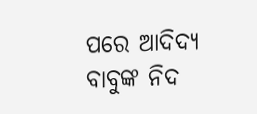ପରେ ଆଦିଦ୍ୟ ବାବୁଙ୍କ ନିଦ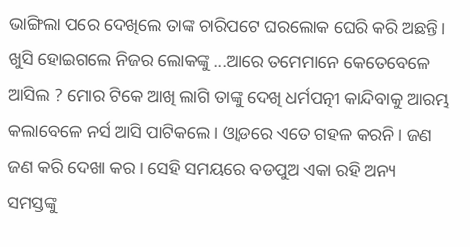ଭାଙ୍ଗିଲା ପରେ ଦେଖିଲେ ତାଙ୍କ ଚାରିପଟେ ଘରଲୋକ ଘେରି କରି ଅଛନ୍ତି। ଖୁସି ହୋଇଗଲେ ନିଜର ଲୋକଙ୍କୁ ...ଆରେ ତମେମାନେ କେତେବେଳେ ଆସିଲ ? ମୋର ଟିକେ ଆଖି ଲାଗି ତାଙ୍କୁ ଦେଖି ଧର୍ମପତ୍ନୀ କାନ୍ଦିବାକୁ ଆରମ୍ଭ କଲାବେଳେ ନର୍ସ ଆସି ପାଟିକଲେ। ଓ୍ବାଡରେ ଏତେ ଗହଳ କରନି। ଜଣ ଜଣ କରି ଦେଖା କର। ସେହି ସମୟରେ ବଡପୁଅ ଏକା ରହି ଅନ୍ୟ ସମସ୍ତଙ୍କୁ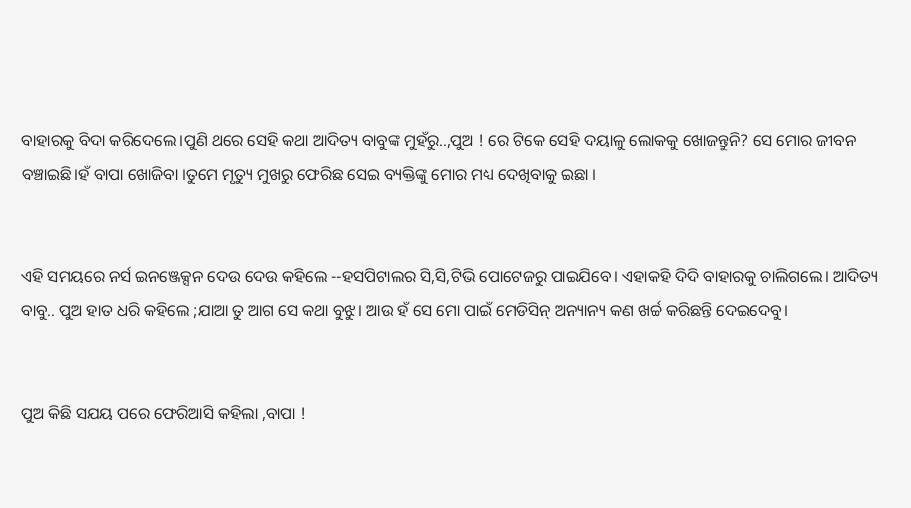ବାହାରକୁ ବିଦା କରିଦେଲେ।ପୁଣି ଥରେ ସେହି କଥା ଆଦିତ୍ୟ ବାବୁଙ୍କ ମୁହଁରୁ..,ପୁଅ ! ରେ ଟିକେ ସେହି ଦୟାଳୁ ଲୋକକୁ ଖୋଜନ୍ତୁନି? ସେ ମୋର ଜୀବନ ବଞ୍ଚାଇଛି।ହଁ ବାପା ଖୋଜିବା ।ତୁମେ ମୃତ୍ୟୁ ମୁଖରୁ ଫେରିଛ ସେଇ ବ୍ୟକ୍ତିଙ୍କୁ ମୋର ମଧ୍ୟ ଦେଖିବାକୁ ଇଛା ।


ଏହି ସମୟରେ ନର୍ସ ଇନଞ୍ଜେକ୍ସନ ଦେଉ ଦେଉ କହିଲେ --ହସପିଟାଲର ସି,ସି,ଟିଭି ପୋଟେଜରୁ ପାଇଯିବେ। ଏହାକହି ଦିଦି ବାହାରକୁ ଚାଲିଗଲେ। ଆଦିତ୍ୟ ବାବୁ.. ପୁଅ ହାତ ଧରି କହିଲେ ;ଯାଆ ତୁ ଆଗ ସେ କଥା ବୁଝୁ। ଆଉ ହଁ ସେ ମୋ ପାଇଁ ମେଡିସିନ୍ ଅନ୍ୟାନ୍ୟ କଣ ଖର୍ଚ୍ଚ କରିଛନ୍ତି ଦେଇଦେବୁ।


ପୁଅ କିଛି ସଯୟ ପରେ ଫେରିଆସି କହିଲା ,ବାପା !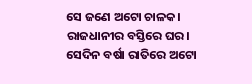ସେ ଜଣେ ଅଟୋ ଚାଳକ। ରାଜଧାନୀର ବସ୍ତିରେ ଘର। ସେଦିନ ବର୍ଷା ରାତିରେ ଅଟୋ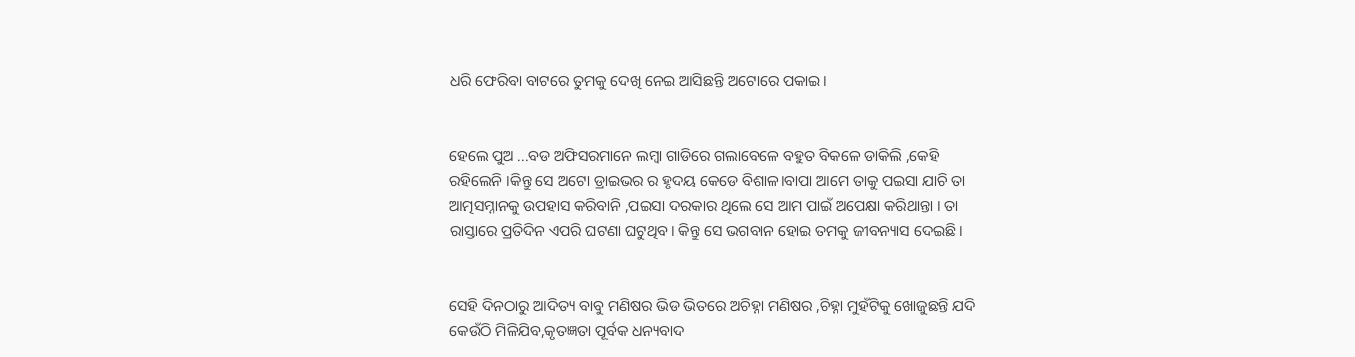ଧରି ଫେରିବା ବାଟରେ ତୁମକୁ ଦେଖି ନେଇ ଆସିଛନ୍ତି ଅଟୋରେ ପକାଇ।


ହେଲେ ପୁଅ ...ବଡ ଅଫିସରମାନେ ଲମ୍ବା ଗାଡିରେ ଗଲାବେଳେ ବହୁତ ବିକଳେ ଡାକିଲି ,କେହି ରହିଲେନି ।କିନ୍ତୁ ସେ ଅଟୋ ଡ୍ରାଇଭର ର ହୃଦୟ କେଡେ ବିଶାଳ।ବାପା ଆମେ ତାକୁ ପଇସା ଯାଚି ତା ଆତ୍ମସମ୍ନାନକୁ ଉପହାସ କରିବାନି ,ପଇସା ଦରକାର ଥିଲେ ସେ ଆମ ପାଇଁ ଅପେକ୍ଷା କରିଥାନ୍ତା । ତା ରାସ୍ତାରେ ପ୍ରତିଦିନ ଏପରି ଘଟଣା ଘଟୁଥିବ। କିନ୍ତୁ ସେ ଭଗବାନ ହୋଇ ତମକୁ ଜୀବନ୍ୟାସ ଦେଇଛି।


ସେହି ଦିନଠାରୁ ଆଦିତ୍ୟ ବାବୁ ମଣିଷର ଭିଡ ଭିତରେ ଅଚିହ୍ନା ମଣିଷର ,ଚିହ୍ନା ମୁହଁଟିକୁ ଖୋଜୁଛନ୍ତି ଯଦି କେଉଁଠି ମିଳିଯିବ,କୃତଜ୍ଞତା ପୂର୍ବକ ଧନ୍ୟବାଦ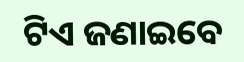ଟିଏ ଜଣାଇବେ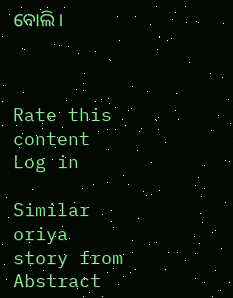ବୋଲି।



Rate this content
Log in

Similar oriya story from Abstract